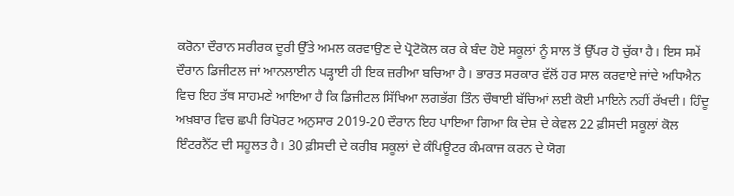ਕਰੋਨਾ ਦੌਰਾਨ ਸਰੀਰਕ ਦੂਰੀ ਉੱਤੇ ਅਮਲ ਕਰਵਾਉਣ ਦੇ ਪ੍ਰੋਟੋਕੋਲ ਕਰ ਕੇ ਬੰਦ ਹੋਏ ਸਕੂਲਾਂ ਨੂੰ ਸਾਲ ਤੋਂ ਉੱਪਰ ਹੋ ਚੁੱਕਾ ਹੈ। ਇਸ ਸਮੇਂ ਦੌਰਾਨ ਡਿਜੀਟਲ ਜਾਂ ਆਨਲਾਈਨ ਪੜ੍ਹਾਈ ਹੀ ਇਕ ਜ਼ਰੀਆ ਬਚਿਆ ਹੈ। ਭਾਰਤ ਸਰਕਾਰ ਵੱਲੋਂ ਹਰ ਸਾਲ ਕਰਵਾਏ ਜਾਂਦੇ ਅਧਿਐਨ ਵਿਚ ਇਹ ਤੱਥ ਸਾਹਮਣੇ ਆਇਆ ਹੈ ਕਿ ਡਿਜੀਟਲ ਸਿੱਖਿਆ ਲਗਭੱਗ ਤਿੰਨ ਚੌਥਾਈ ਬੱਚਿਆਂ ਲਈ ਕੋਈ ਮਾਇਨੇ ਨਹੀਂ ਰੱਖਦੀ। ਹਿੰਦੂ ਅਖ਼ਬਾਰ ਵਿਚ ਛਪੀ ਰਿਪੋਰਟ ਅਨੁਸਾਰ 2019-20 ਦੌਰਾਨ ਇਹ ਪਾਇਆ ਗਿਆ ਕਿ ਦੇਸ਼ ਦੇ ਕੇਵਲ 22 ਫ਼ੀਸਦੀ ਸਕੂਲਾਂ ਕੋਲ ਇੰਟਰਨੈੱਟ ਦੀ ਸਹੂਲਤ ਹੈ। 30 ਫ਼ੀਸਦੀ ਦੇ ਕਰੀਬ ਸਕੂਲਾਂ ਦੇ ਕੰਪਿਊਟਰ ਕੰਮਕਾਜ ਕਰਨ ਦੇ ਯੋਗ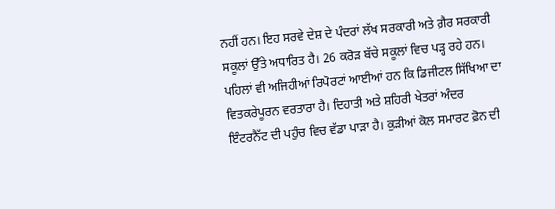ਨਹੀਂ ਹਨ। ਇਹ ਸਰਵੇ ਦੇਸ਼ ਦੇ ਪੰਦਰਾਂ ਲੱਖ ਸਰਕਾਰੀ ਅਤੇ ਗ਼ੈਰ ਸਰਕਾਰੀ ਸਕੂਲਾਂ ਉੱਤੇ ਅਧਾਰਿਤ ਹੈ। 26 ਕਰੋੜ ਬੱਚੇ ਸਕੂਲਾਂ ਵਿਚ ਪੜ੍ਹ ਰਹੇ ਹਨ। ਪਹਿਲਾਂ ਵੀ ਅਜਿਹੀਆਂ ਰਿਪੋਰਟਾਂ ਆਈਆਂ ਹਨ ਕਿ ਡਿਜੀਟਲ ਸਿੱਖਿਆ ਦਾ ਵਿਤਕਰੇਪੂਰਨ ਵਰਤਾਰਾ ਹੈ। ਦਿਹਾਤੀ ਅਤੇ ਸ਼ਹਿਰੀ ਖੇਤਰਾਂ ਅੰਦਰ ਇੰਟਰਨੈੱਟ ਦੀ ਪਹੁੰਚ ਵਿਚ ਵੱਡਾ ਪਾੜਾ ਹੈ। ਕੁੜੀਆਂ ਕੋਲ ਸਮਾਰਟ ਫ਼ੋਨ ਦੀ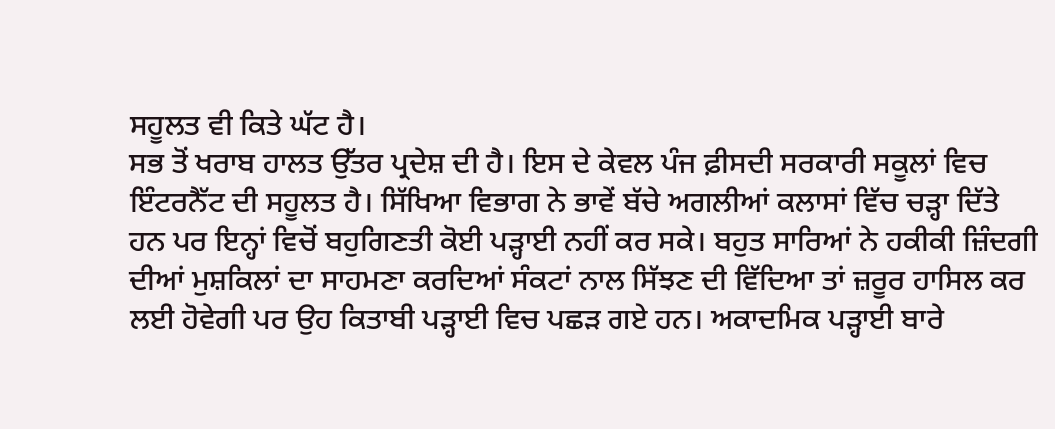ਸਹੂਲਤ ਵੀ ਕਿਤੇ ਘੱਟ ਹੈ।
ਸਭ ਤੋਂ ਖਰਾਬ ਹਾਲਤ ਉੱਤਰ ਪ੍ਰਦੇਸ਼ ਦੀ ਹੈ। ਇਸ ਦੇ ਕੇਵਲ ਪੰਜ ਫ਼ੀਸਦੀ ਸਰਕਾਰੀ ਸਕੂਲਾਂ ਵਿਚ ਇੰਟਰਨੈੱਟ ਦੀ ਸਹੂਲਤ ਹੈ। ਸਿੱਖਿਆ ਵਿਭਾਗ ਨੇ ਭਾਵੇਂ ਬੱਚੇ ਅਗਲੀਆਂ ਕਲਾਸਾਂ ਵਿੱਚ ਚੜ੍ਹਾ ਦਿੱਤੇ ਹਨ ਪਰ ਇਨ੍ਹਾਂ ਵਿਚੋਂ ਬਹੁਗਿਣਤੀ ਕੋਈ ਪੜ੍ਹਾਈ ਨਹੀਂ ਕਰ ਸਕੇ। ਬਹੁਤ ਸਾਰਿਆਂ ਨੇ ਹਕੀਕੀ ਜ਼ਿੰਦਗੀ ਦੀਆਂ ਮੁਸ਼ਕਿਲਾਂ ਦਾ ਸਾਹਮਣਾ ਕਰਦਿਆਂ ਸੰਕਟਾਂ ਨਾਲ ਸਿੱਝਣ ਦੀ ਵਿੱਦਿਆ ਤਾਂ ਜ਼ਰੂਰ ਹਾਸਿਲ ਕਰ ਲਈ ਹੋਵੇਗੀ ਪਰ ਉਹ ਕਿਤਾਬੀ ਪੜ੍ਹਾਈ ਵਿਚ ਪਛੜ ਗਏ ਹਨ। ਅਕਾਦਮਿਕ ਪੜ੍ਹਾਈ ਬਾਰੇ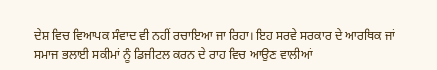ਦੇਸ਼ ਵਿਚ ਵਿਆਪਕ ਸੰਵਾਦ ਵੀ ਨਹੀਂ ਰਚਾਇਆ ਜਾ ਰਿਹਾ। ਇਹ ਸਰਵੇ ਸਰਕਾਰ ਦੇ ਆਰਥਿਕ ਜਾਂ ਸਮਾਜ ਭਲਾਈ ਸਕੀਮਾਂ ਨੂੰ ਡਿਜੀਟਲ ਕਰਨ ਦੇ ਰਾਹ ਵਿਚ ਆਉਣ ਵਾਲੀਆਂ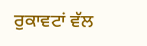ਰੁਕਾਵਟਾਂ ਵੱਲ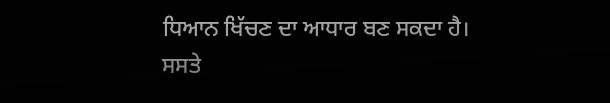ਧਿਆਨ ਖਿੱਚਣ ਦਾ ਆਧਾਰ ਬਣ ਸਕਦਾ ਹੈ।
ਸਸਤੇ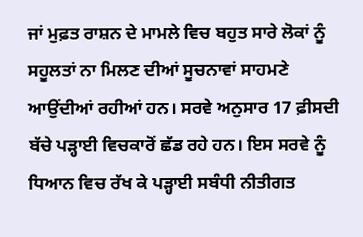ਜਾਂ ਮੁਫ਼ਤ ਰਾਸ਼ਨ ਦੇ ਮਾਮਲੇ ਵਿਚ ਬਹੁਤ ਸਾਰੇ ਲੋਕਾਂ ਨੂੰ ਸਹੂਲਤਾਂ ਨਾ ਮਿਲਣ ਦੀਆਂ ਸੂਚਨਾਵਾਂ ਸਾਹਮਣੇ ਆਉਂਦੀਆਂ ਰਹੀਆਂ ਹਨ। ਸਰਵੇ ਅਨੁਸਾਰ 17 ਫ਼ੀਸਦੀ ਬੱਚੇ ਪੜ੍ਹਾਈ ਵਿਚਕਾਰੋਂ ਛੱਡ ਰਹੇ ਹਨ। ਇਸ ਸਰਵੇ ਨੂੰ ਧਿਆਨ ਵਿਚ ਰੱਖ ਕੇ ਪੜ੍ਹਾਈ ਸਬੰਧੀ ਨੀਤੀਗਤ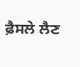ਫ਼ੈਸਲੇ ਲੈਣ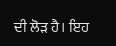ਦੀ ਲੋੜ ਹੈ। ਇਹ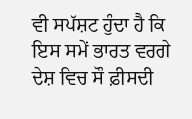ਵੀ ਸਪੱਸ਼ਟ ਹੁੰਦਾ ਹੈ ਕਿ ਇਸ ਸਮੇਂ ਭਾਰਤ ਵਰਗੇ ਦੇਸ਼ ਵਿਚ ਸੌ ਫ਼ੀਸਦੀ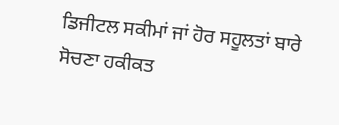ਡਿਜੀਟਲ ਸਕੀਮਾਂ ਜਾਂ ਹੋਰ ਸਹੂਲਤਾਂ ਬਾਰੇ ਸੋਚਣਾ ਹਕੀਕਤ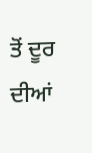ਤੋਂ ਦੂਰ ਦੀਆਂ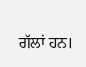ਗੱਲਾਂ ਹਨ।